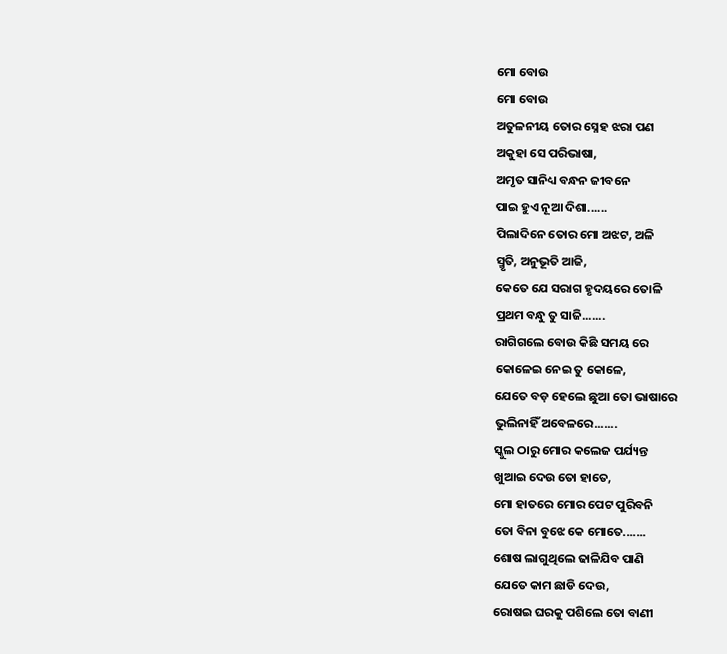ମୋ ବୋଉ
ମୋ ବୋଉ
ଅତୁଳନୀୟ ତୋର ସ୍ନେହ ଝରା ପଣ
ଅକୁହା ସେ ପରିଭାଷା,
ଅମୃତ ସାନିଧ୍ୟ ବନ୍ଧନ ଜୀବନେ
ପାଇ ହୁଏ ନୂଆ ଦିଶା......
ପିଲାଦିନେ ତୋର ମୋ ଅଝଟ, ଅଳି
ସ୍ମୃତି, ଅନୁଭୂତି ଆଜି,
କେତେ ଯେ ସରାଗ ହୃଦୟରେ ତୋଳି
ପ୍ରଥମ ବନ୍ଧୁ ତୁ ସାଜି.......
ରାଗିଗଲେ ବୋଉ କିଛି ସମୟ ରେ
କୋଳେଇ ନେଇ ତୁ କୋଳେ,
ଯେତେ ବଡ଼ ହେଲେ ଛୁଆ ତୋ ଭାଷାରେ
ଭୁଲିନାହିଁ ଅବେଳରେ.......
ସ୍କୁଲ ଠାରୁ ମୋର କଲେଜ ପର୍ଯ୍ୟନ୍ତ
ଖୁଆଇ ଦେଉ ତୋ ହାତେ,
ମୋ ହାତରେ ମୋର ପେଟ ପୁରିବନି
ତୋ ବିନା ବୁଝେ କେ ମୋତେ.......
ଶୋଷ ଲାଗୁଥିଲେ ଢାଳିଯିବ ପାଣି
ଯେତେ କାମ ଛାଡି ଦେଉ,
ରୋଷଇ ଘରକୁ ପଶିଲେ ତୋ ବାଣୀ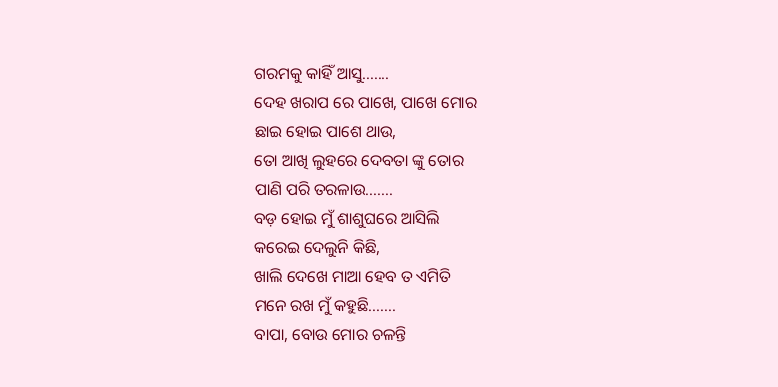ଗରମକୁ କାହିଁ ଆସୁ.......
ଦେହ ଖରାପ ରେ ପାଖେ, ପାଖେ ମୋର
ଛାଇ ହୋଇ ପାଶେ ଥାଉ,
ତୋ ଆଖି ଲୁହରେ ଦେବତା ଙ୍କୁ ତୋର
ପାଣି ପରି ତରଳାଉ.......
ବଡ଼ ହୋଇ ମୁଁ ଶାଶୁଘରେ ଆସିଲି
କରେଇ ଦେଲୁନି କିଛି,
ଖାଲି ଦେଖେ ମାଆ ହେବ ତ ଏମିତି
ମନେ ରଖ ମୁଁ କହୁଛି.......
ବାପା, ବୋଉ ମୋର ଚଳନ୍ତି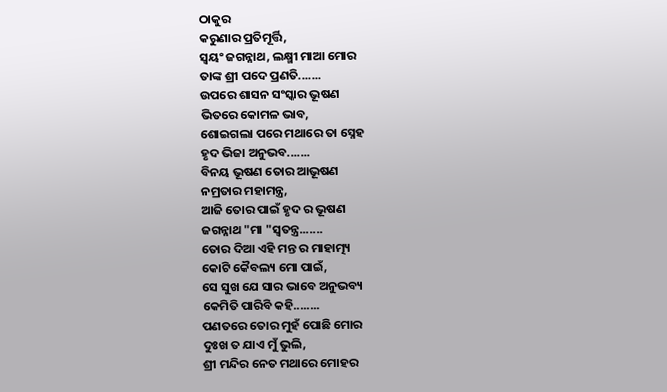ଠାକୁର
କରୁଣାର ପ୍ରତିମୂର୍ତ୍ତି,
ସ୍ୱୟଂ ଜଗନ୍ନାଥ, ଲକ୍ଷ୍ମୀ ମାଆ ମୋର
ତାଙ୍କ ଶ୍ରୀ ପଦେ ପ୍ରଣତି.......
ଉପରେ ଶାସନ ସଂସ୍କାର ଭୂଷଣ
ଭିତରେ କୋମଳ ଭାବ,
ଶୋଇଗଲା ପରେ ମଥାରେ ତା ସ୍ନେହ
ହୃଦ ଭିଜା ଅନୁଭବ.......
ବିନୟ ଭୂଷଣ ତୋର ଆଭୂଷଣ
ନମ୍ରତାର ମହାମନ୍ତ୍ର,
ଆଜି ତୋର ପାଇଁ ହୃଦ ର ଭୂଷଣ
ଜଗନ୍ନାଥ "ମା "ସ୍ୱତନ୍ତ୍ର.......
ତୋର ଦିଆ ଏହି ମନ୍ତ ର ମାହାତ୍ମ୍ୟ
କୋଟି କୈବଲ୍ୟ ମୋ ପାଇଁ,
ସେ ସୁଖ ଯେ ସାର ଭାବେ ଅନୁଭବ୍ୟ
କେମିତି ପାରିବି କହି........
ପଣତରେ ତୋର ମୁହଁ ପୋଛି ମୋର
ଦୁଃଖ ତ ଯାଏ ମୁଁ ଭୁଲି,
ଶ୍ରୀ ମନ୍ଦିର ନେତ ମଥାରେ ମୋହର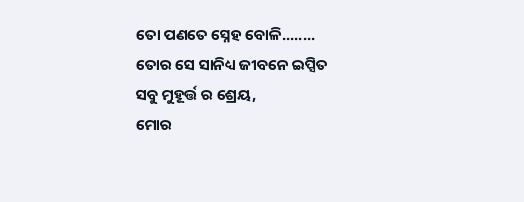ତୋ ପଣତେ ସ୍ନେହ ବୋଳି........
ତୋର ସେ ସାନିଧ୍ୟ ଜୀବନେ ଇପ୍ସିତ
ସବୁ ମୁହୂର୍ତ୍ତ ର ଶ୍ରେୟ,
ମୋର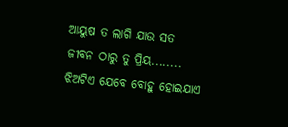ଆୟୁଷ ତ ଲାଗି ଯାଉ ସତ
ଜୀବନ ଠାରୁ ତୁ ପ୍ରିୟ........
ଝିଅଟିଏ ଯେବେ ବୋହୁ ହୋଇଯାଏ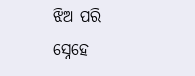ଝିଅ ପରି ସ୍ନେହେ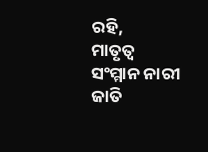ରହି,
ମାତୃତ୍ୱ ସଂମ୍ମାନ ନାରୀ ଜାତି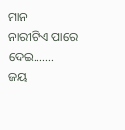ମାନ
ନାରୀଟିଏ ପାରେ ଦେଇ.......
ଜୟ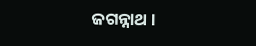ଜଗନ୍ନାଥ ।